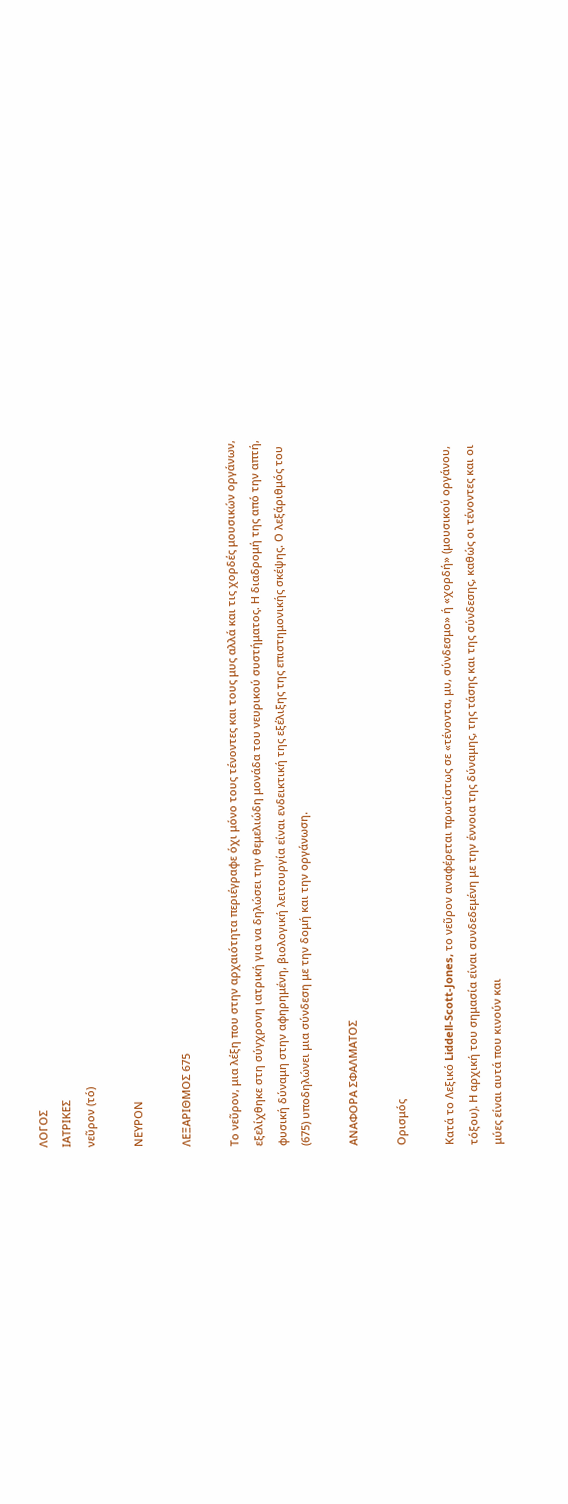ΛΟΓΟΣ
ΙΑΤΡΙΚΕΣ
νεῦρον (τό)

ΝΕΥΡΟΝ

ΛΕΞΑΡΙΘΜΟΣ 675

Το νεῦρον, μια λέξη που στην αρχαιότητα περιέγραφε όχι μόνο τους τένοντες και τους μυς αλλά και τις χορδές μουσικών οργάνων, εξελίχθηκε στη σύγχρονη ιατρική για να δηλώσει την θεμελιώδη μονάδα του νευρικού συστήματος. Η διαδρομή της από την απτή, φυσική δύναμη στην αφηρημένη, βιολογική λειτουργία είναι ενδεικτική της εξέλιξης της επιστημονικής σκέψης. Ο λεξάριθμός του (675) υποδηλώνει μια σύνδεση με την δομή και την οργάνωση.

ΑΝΑΦΟΡΑ ΣΦΑΛΜΑΤΟΣ

Ορισμός

Κατά το Λεξικό Liddell-Scott-Jones, το νεῦρον αναφέρεται πρωτίστως σε «τένοντα, μυ, σύνδεσμο» ή «χορδή» (μουσικού οργάνου, τόξου). Η αρχική του σημασία είναι συνδεδεμένη με την έννοια της δύναμης, της τάσης και της σύνδεσης, καθώς οι τένοντες και οι μύες είναι αυτά που κινούν και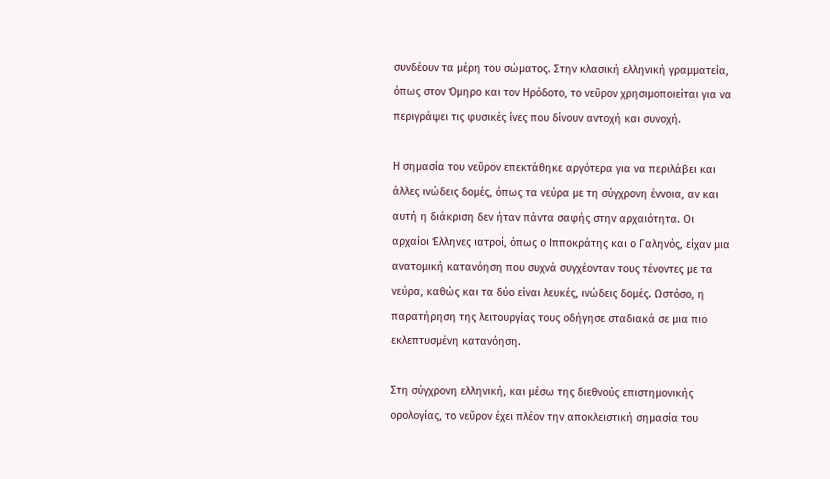συνδέουν τα μέρη του σώματος. Στην κλασική ελληνική γραμματεία, όπως στον Όμηρο και τον Ηρόδοτο, το νεῦρον χρησιμοποιείται για να περιγράψει τις φυσικές ίνες που δίνουν αντοχή και συνοχή.

Η σημασία του νεῦρον επεκτάθηκε αργότερα για να περιλάβει και άλλες ινώδεις δομές, όπως τα νεύρα με τη σύγχρονη έννοια, αν και αυτή η διάκριση δεν ήταν πάντα σαφής στην αρχαιότητα. Οι αρχαίοι Έλληνες ιατροί, όπως ο Ιπποκράτης και ο Γαληνός, είχαν μια ανατομική κατανόηση που συχνά συγχέονταν τους τένοντες με τα νεύρα, καθώς και τα δύο είναι λευκές, ινώδεις δομές. Ωστόσο, η παρατήρηση της λειτουργίας τους οδήγησε σταδιακά σε μια πιο εκλεπτυσμένη κατανόηση.

Στη σύγχρονη ελληνική, και μέσω της διεθνούς επιστημονικής ορολογίας, το νεῦρον έχει πλέον την αποκλειστική σημασία του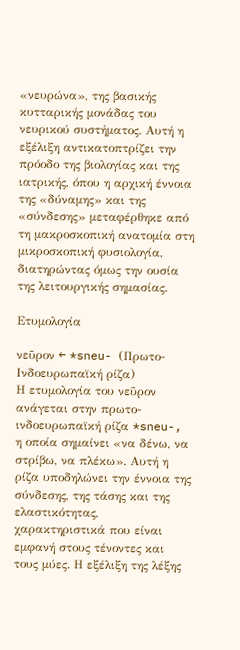«νευρώνα», της βασικής κυτταρικής μονάδας του νευρικού συστήματος. Αυτή η εξέλιξη αντικατοπτρίζει την πρόοδο της βιολογίας και της ιατρικής, όπου η αρχική έννοια της «δύναμης» και της «σύνδεσης» μεταφέρθηκε από τη μακροσκοπική ανατομία στη μικροσκοπική φυσιολογία, διατηρώντας όμως την ουσία της λειτουργικής σημασίας.

Ετυμολογία

νεῦρον ← *sneu- (Πρωτο-Ινδοευρωπαϊκή ρίζα)
Η ετυμολογία του νεῦρον ανάγεται στην πρωτο-ινδοευρωπαϊκή ρίζα *sneu-, η οποία σημαίνει «να δένω, να στρίβω, να πλέκω». Αυτή η ρίζα υποδηλώνει την έννοια της σύνδεσης, της τάσης και της ελαστικότητας, χαρακτηριστικά που είναι εμφανή στους τένοντες και τους μύες. Η εξέλιξη της λέξης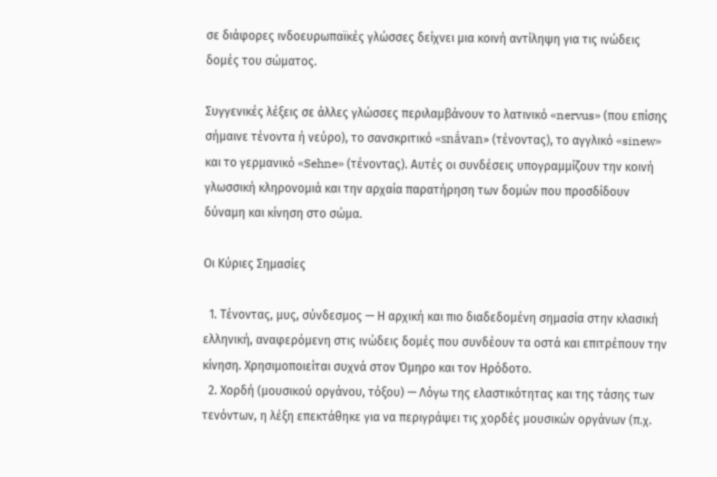σε διάφορες ινδοευρωπαϊκές γλώσσες δείχνει μια κοινή αντίληψη για τις ινώδεις δομές του σώματος.

Συγγενικές λέξεις σε άλλες γλώσσες περιλαμβάνουν το λατινικό «nervus» (που επίσης σήμαινε τένοντα ή νεύρο), το σανσκριτικό «snā́van» (τένοντας), το αγγλικό «sinew» και το γερμανικό «Sehne» (τένοντας). Αυτές οι συνδέσεις υπογραμμίζουν την κοινή γλωσσική κληρονομιά και την αρχαία παρατήρηση των δομών που προσδίδουν δύναμη και κίνηση στο σώμα.

Οι Κύριες Σημασίες

  1. Τένοντας, μυς, σύνδεσμος — Η αρχική και πιο διαδεδομένη σημασία στην κλασική ελληνική, αναφερόμενη στις ινώδεις δομές που συνδέουν τα οστά και επιτρέπουν την κίνηση. Χρησιμοποιείται συχνά στον Όμηρο και τον Ηρόδοτο.
  2. Χορδή (μουσικού οργάνου, τόξου) — Λόγω της ελαστικότητας και της τάσης των τενόντων, η λέξη επεκτάθηκε για να περιγράψει τις χορδές μουσικών οργάνων (π.χ.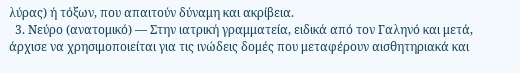λύρας) ή τόξων, που απαιτούν δύναμη και ακρίβεια.
  3. Νεύρο (ανατομικό) — Στην ιατρική γραμματεία, ειδικά από τον Γαληνό και μετά, άρχισε να χρησιμοποιείται για τις ινώδεις δομές που μεταφέρουν αισθητηριακά και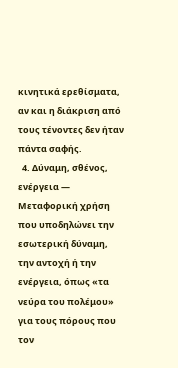κινητικά ερεθίσματα, αν και η διάκριση από τους τένοντες δεν ήταν πάντα σαφής.
  4. Δύναμη, σθένος, ενέργεια — Μεταφορική χρήση που υποδηλώνει την εσωτερική δύναμη, την αντοχή ή την ενέργεια, όπως «τα νεύρα του πολέμου» για τους πόρους που τον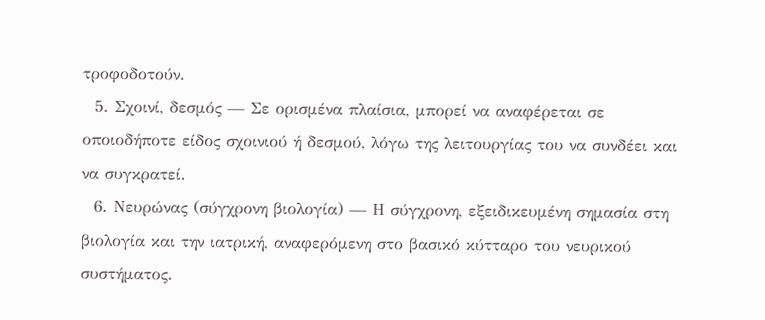τροφοδοτούν.
  5. Σχοινί, δεσμός — Σε ορισμένα πλαίσια, μπορεί να αναφέρεται σε οποιοδήποτε είδος σχοινιού ή δεσμού, λόγω της λειτουργίας του να συνδέει και να συγκρατεί.
  6. Νευρώνας (σύγχρονη βιολογία) — Η σύγχρονη, εξειδικευμένη σημασία στη βιολογία και την ιατρική, αναφερόμενη στο βασικό κύτταρο του νευρικού συστήματος.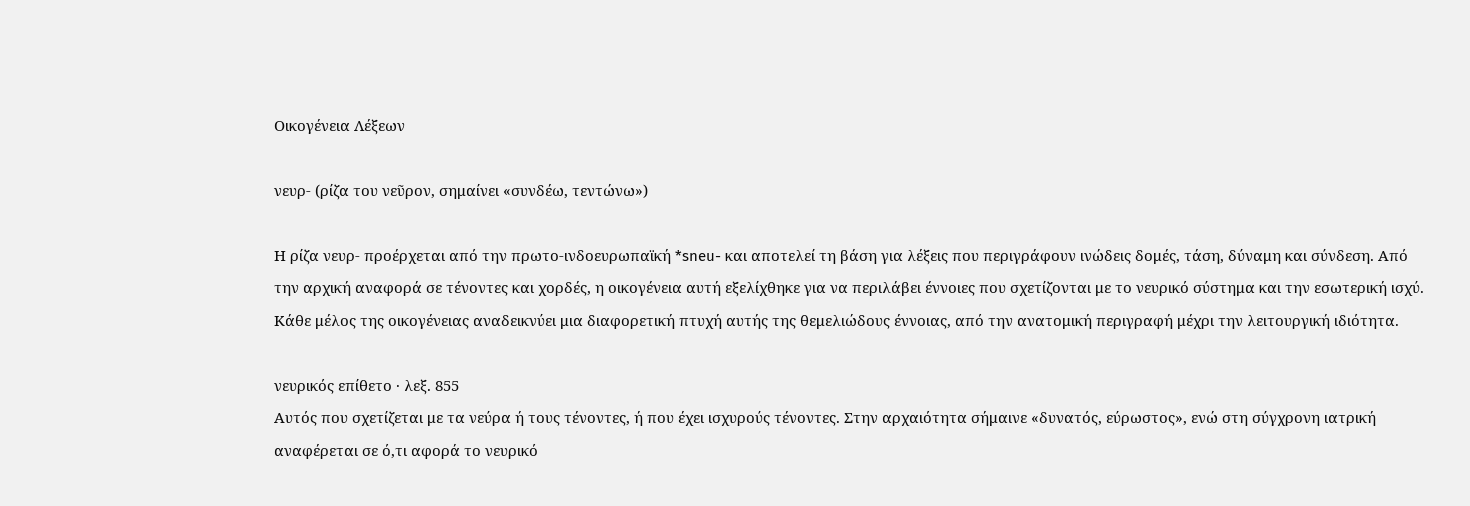Οικογένεια Λέξεων

νευρ- (ρίζα του νεῦρον, σημαίνει «συνδέω, τεντώνω»)

Η ρίζα νευρ- προέρχεται από την πρωτο-ινδοευρωπαϊκή *sneu- και αποτελεί τη βάση για λέξεις που περιγράφουν ινώδεις δομές, τάση, δύναμη και σύνδεση. Από την αρχική αναφορά σε τένοντες και χορδές, η οικογένεια αυτή εξελίχθηκε για να περιλάβει έννοιες που σχετίζονται με το νευρικό σύστημα και την εσωτερική ισχύ. Κάθε μέλος της οικογένειας αναδεικνύει μια διαφορετική πτυχή αυτής της θεμελιώδους έννοιας, από την ανατομική περιγραφή μέχρι την λειτουργική ιδιότητα.

νευρικός επίθετο · λεξ. 855
Αυτός που σχετίζεται με τα νεύρα ή τους τένοντες, ή που έχει ισχυρούς τένοντες. Στην αρχαιότητα σήμαινε «δυνατός, εύρωστος», ενώ στη σύγχρονη ιατρική αναφέρεται σε ό,τι αφορά το νευρικό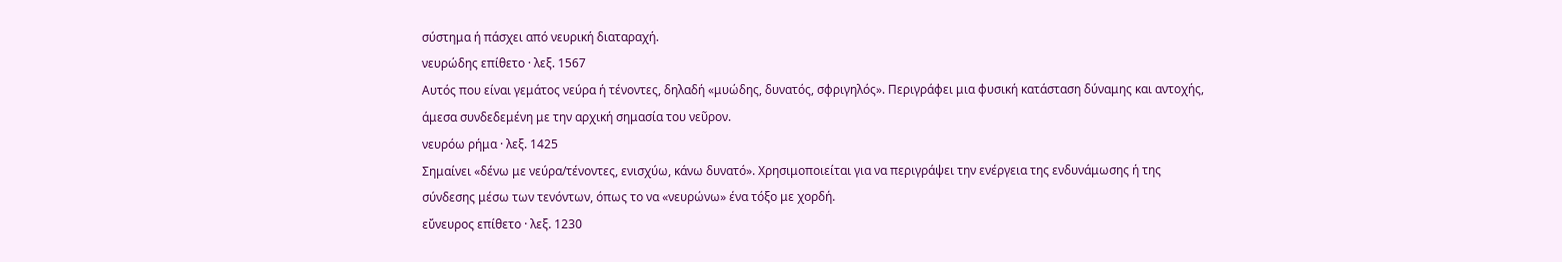σύστημα ή πάσχει από νευρική διαταραχή.
νευρώδης επίθετο · λεξ. 1567
Αυτός που είναι γεμάτος νεύρα ή τένοντες, δηλαδή «μυώδης, δυνατός, σφριγηλός». Περιγράφει μια φυσική κατάσταση δύναμης και αντοχής, άμεσα συνδεδεμένη με την αρχική σημασία του νεῦρον.
νευρόω ρήμα · λεξ. 1425
Σημαίνει «δένω με νεύρα/τένοντες, ενισχύω, κάνω δυνατό». Χρησιμοποιείται για να περιγράψει την ενέργεια της ενδυνάμωσης ή της σύνδεσης μέσω των τενόντων, όπως το να «νευρώνω» ένα τόξο με χορδή.
εὔνευρος επίθετο · λεξ. 1230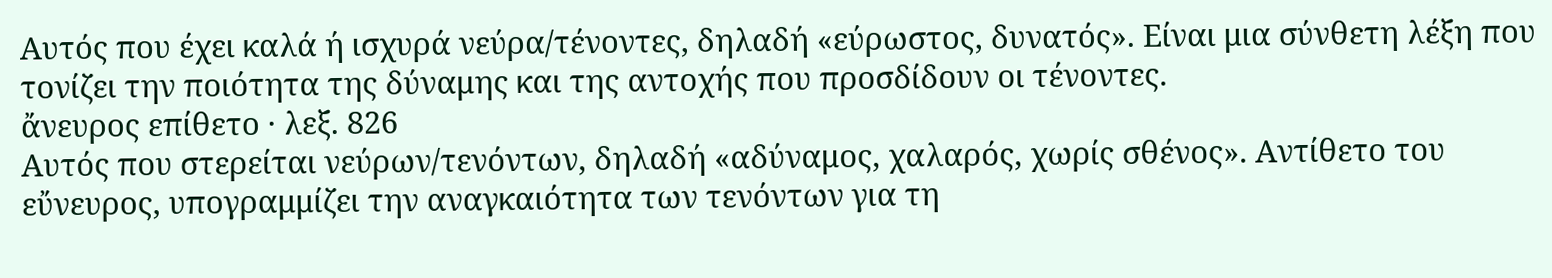Αυτός που έχει καλά ή ισχυρά νεύρα/τένοντες, δηλαδή «εύρωστος, δυνατός». Είναι μια σύνθετη λέξη που τονίζει την ποιότητα της δύναμης και της αντοχής που προσδίδουν οι τένοντες.
ἄνευρος επίθετο · λεξ. 826
Αυτός που στερείται νεύρων/τενόντων, δηλαδή «αδύναμος, χαλαρός, χωρίς σθένος». Αντίθετο του εὔνευρος, υπογραμμίζει την αναγκαιότητα των τενόντων για τη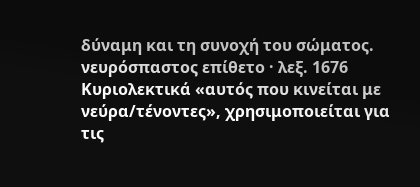δύναμη και τη συνοχή του σώματος.
νευρόσπαστος επίθετο · λεξ. 1676
Κυριολεκτικά «αυτός που κινείται με νεύρα/τένοντες», χρησιμοποιείται για τις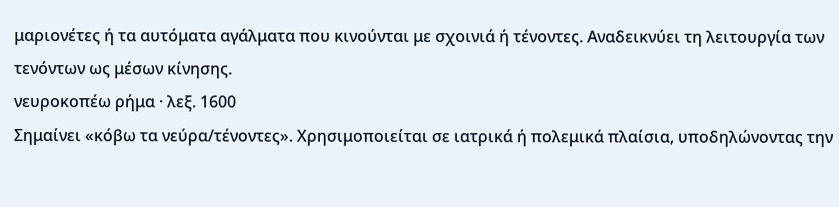μαριονέτες ή τα αυτόματα αγάλματα που κινούνται με σχοινιά ή τένοντες. Αναδεικνύει τη λειτουργία των τενόντων ως μέσων κίνησης.
νευροκοπέω ρήμα · λεξ. 1600
Σημαίνει «κόβω τα νεύρα/τένοντες». Χρησιμοποιείται σε ιατρικά ή πολεμικά πλαίσια, υποδηλώνοντας την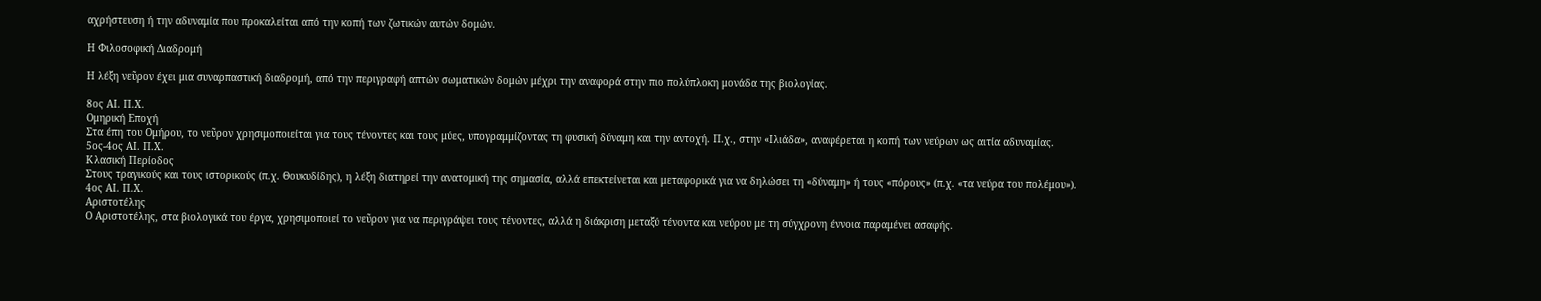αχρήστευση ή την αδυναμία που προκαλείται από την κοπή των ζωτικών αυτών δομών.

Η Φιλοσοφική Διαδρομή

Η λέξη νεῦρον έχει μια συναρπαστική διαδρομή, από την περιγραφή απτών σωματικών δομών μέχρι την αναφορά στην πιο πολύπλοκη μονάδα της βιολογίας.

8ος ΑΙ. Π.Χ.
Ομηρική Εποχή
Στα έπη του Ομήρου, το νεῦρον χρησιμοποιείται για τους τένοντες και τους μύες, υπογραμμίζοντας τη φυσική δύναμη και την αντοχή. Π.χ., στην «Ιλιάδα», αναφέρεται η κοπή των νεύρων ως αιτία αδυναμίας.
5ος-4ος ΑΙ. Π.Χ.
Κλασική Περίοδος
Στους τραγικούς και τους ιστορικούς (π.χ. Θουκυδίδης), η λέξη διατηρεί την ανατομική της σημασία, αλλά επεκτείνεται και μεταφορικά για να δηλώσει τη «δύναμη» ή τους «πόρους» (π.χ. «τα νεύρα του πολέμου»).
4ος ΑΙ. Π.Χ.
Αριστοτέλης
Ο Αριστοτέλης, στα βιολογικά του έργα, χρησιμοποιεί το νεῦρον για να περιγράψει τους τένοντες, αλλά η διάκριση μεταξύ τένοντα και νεύρου με τη σύγχρονη έννοια παραμένει ασαφής.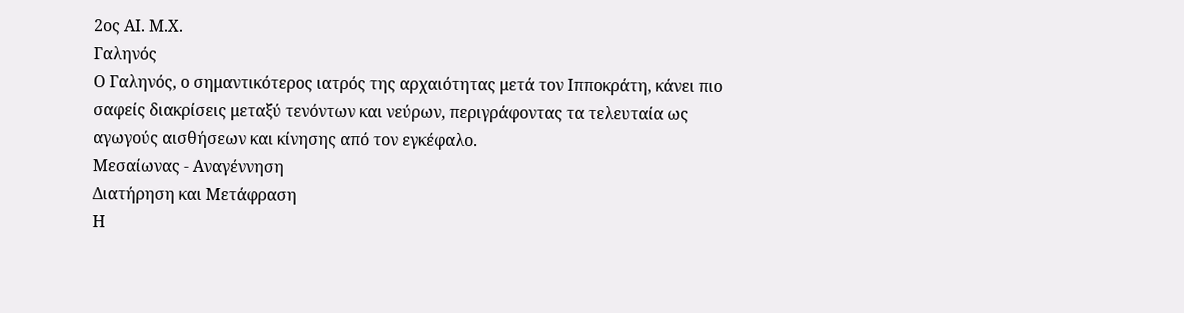2ος ΑΙ. Μ.Χ.
Γαληνός
Ο Γαληνός, ο σημαντικότερος ιατρός της αρχαιότητας μετά τον Ιπποκράτη, κάνει πιο σαφείς διακρίσεις μεταξύ τενόντων και νεύρων, περιγράφοντας τα τελευταία ως αγωγούς αισθήσεων και κίνησης από τον εγκέφαλο.
Μεσαίωνας - Αναγέννηση
Διατήρηση και Μετάφραση
Η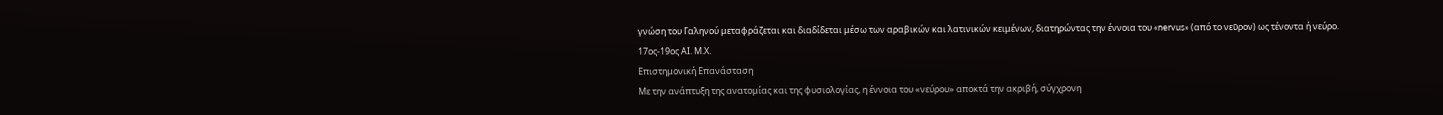γνώση του Γαληνού μεταφράζεται και διαδίδεται μέσω των αραβικών και λατινικών κειμένων, διατηρώντας την έννοια του «nervus» (από το νεῦρον) ως τένοντα ή νεύρο.
17ος-19ος ΑΙ. Μ.Χ.
Επιστημονική Επανάσταση
Με την ανάπτυξη της ανατομίας και της φυσιολογίας, η έννοια του «νεύρου» αποκτά την ακριβή, σύγχρονη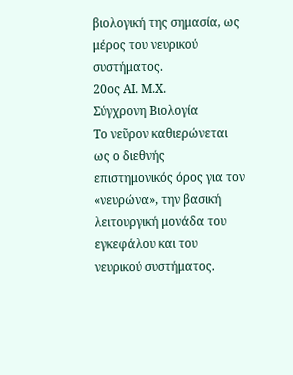βιολογική της σημασία, ως μέρος του νευρικού συστήματος.
20ος ΑΙ. Μ.Χ.
Σύγχρονη Βιολογία
Το νεῦρον καθιερώνεται ως ο διεθνής επιστημονικός όρος για τον «νευρώνα», την βασική λειτουργική μονάδα του εγκεφάλου και του νευρικού συστήματος.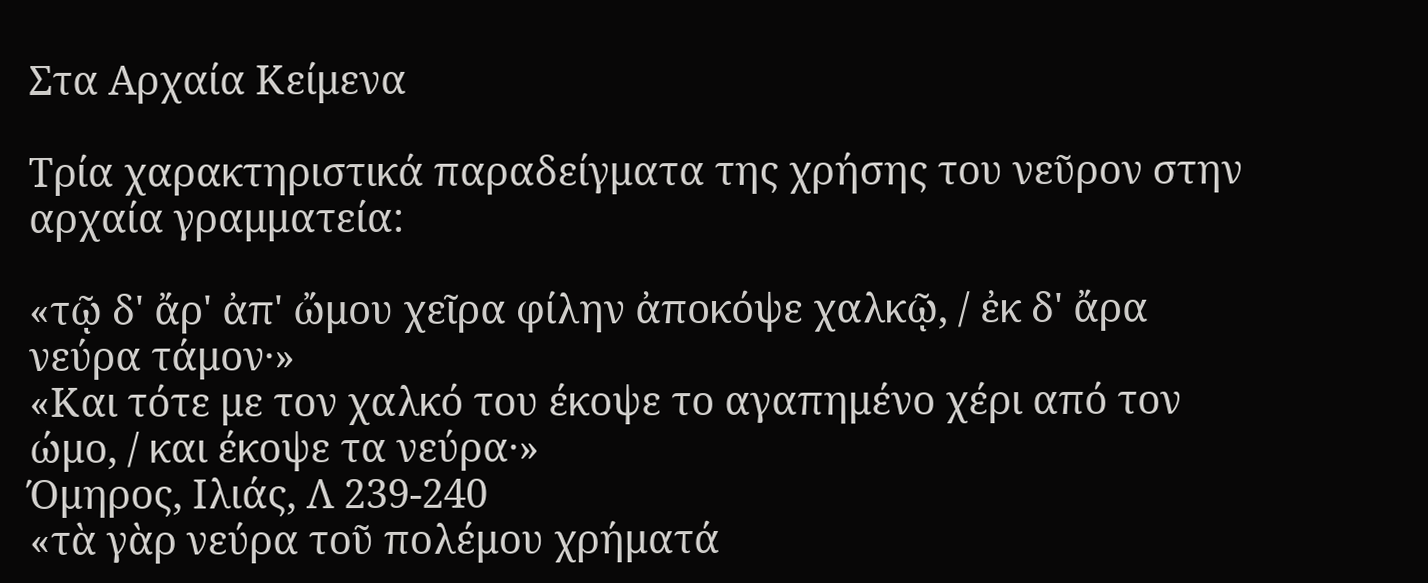Στα Αρχαία Κείμενα

Τρία χαρακτηριστικά παραδείγματα της χρήσης του νεῦρον στην αρχαία γραμματεία:

«τῷ δ' ἄρ' ἀπ' ὤμου χεῖρα φίλην ἀποκόψε χαλκῷ, / ἐκ δ' ἄρα νεύρα τάμον·»
«Και τότε με τον χαλκό του έκοψε το αγαπημένο χέρι από τον ώμο, / και έκοψε τα νεύρα·»
Όμηρος, Ιλιάς, Λ 239-240
«τὰ γὰρ νεύρα τοῦ πολέμου χρήματά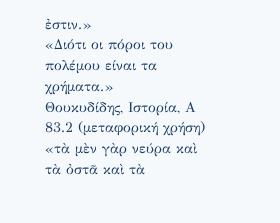ἐστιν.»
«Διότι οι πόροι του πολέμου είναι τα χρήματα.»
Θουκυδίδης, Ιστορία, Α 83.2 (μεταφορική χρήση)
«τὰ μὲν γὰρ νεύρα καὶ τὰ ὀστᾶ καὶ τὰ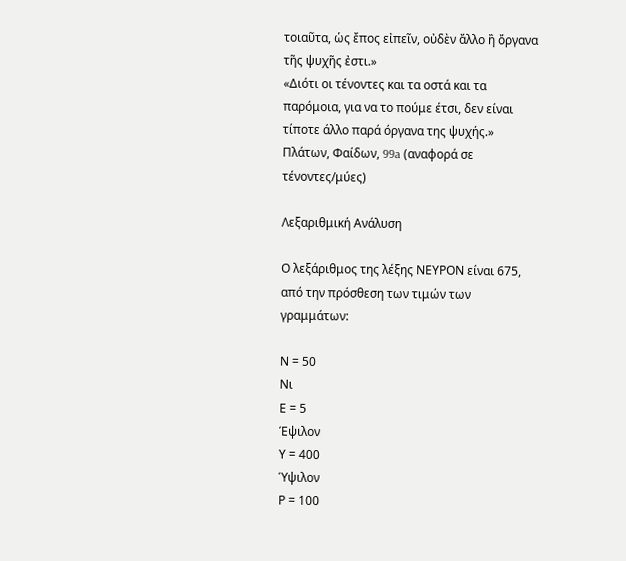τοιαῦτα, ὡς ἔπος εἰπεῖν, οὐδὲν ἄλλο ἢ ὄργανα τῆς ψυχῆς ἐστι.»
«Διότι οι τένοντες και τα οστά και τα παρόμοια, για να το πούμε έτσι, δεν είναι τίποτε άλλο παρά όργανα της ψυχής.»
Πλάτων, Φαίδων, 99a (αναφορά σε τένοντες/μύες)

Λεξαριθμική Ανάλυση

Ο λεξάριθμος της λέξης ΝΕΥΡΟΝ είναι 675, από την πρόσθεση των τιμών των γραμμάτων:

Ν = 50
Νι
Ε = 5
Έψιλον
Υ = 400
Ύψιλον
Ρ = 100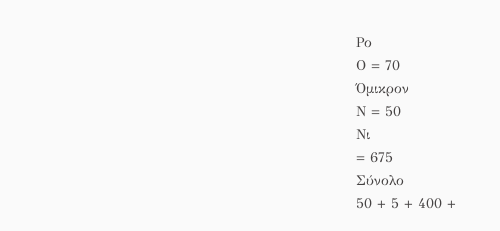Ρο
Ο = 70
Όμικρον
Ν = 50
Νι
= 675
Σύνολο
50 + 5 + 400 +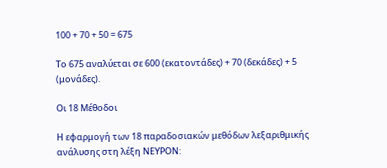100 + 70 + 50 = 675

Το 675 αναλύεται σε 600 (εκατοντάδες) + 70 (δεκάδες) + 5 (μονάδες).

Οι 18 Μέθοδοι

Η εφαρμογή των 18 παραδοσιακών μεθόδων λεξαριθμικής ανάλυσης στη λέξη ΝΕΥΡΟΝ: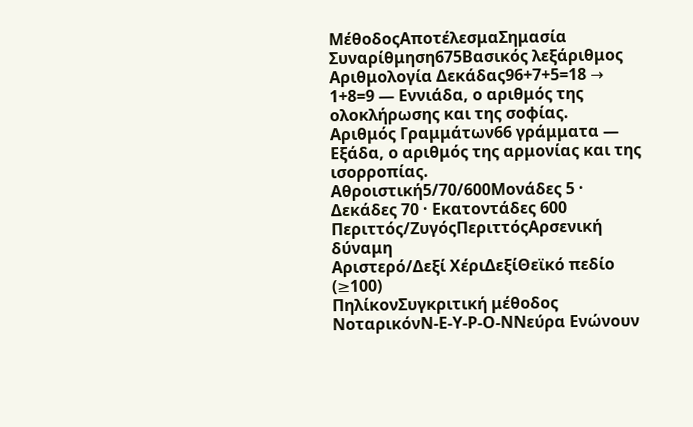ΜέθοδοςΑποτέλεσμαΣημασία
Συναρίθμηση675Βασικός λεξάριθμος
Αριθμολογία Δεκάδας96+7+5=18 → 1+8=9 — Εννιάδα, ο αριθμός της ολοκλήρωσης και της σοφίας.
Αριθμός Γραμμάτων66 γράμματα — Εξάδα, ο αριθμός της αρμονίας και της ισορροπίας.
Αθροιστική5/70/600Μονάδες 5 · Δεκάδες 70 · Εκατοντάδες 600
Περιττός/ΖυγόςΠεριττόςΑρσενική δύναμη
Αριστερό/Δεξί ΧέριΔεξίΘεϊκό πεδίο (≥100)
ΠηλίκονΣυγκριτική μέθοδος
ΝοταρικόνΝ-Ε-Υ-Ρ-Ο-ΝΝεύρα Ενώνουν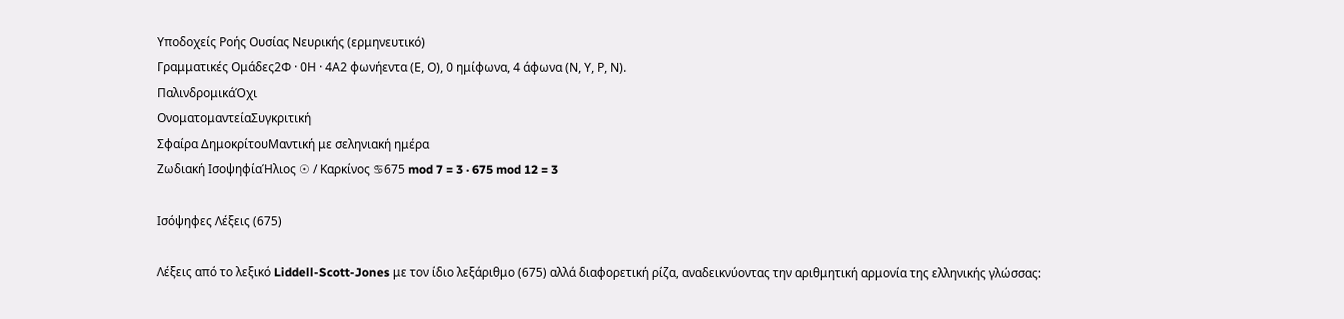Υποδοχείς Ροής Ουσίας Νευρικής (ερμηνευτικό)
Γραμματικές Ομάδες2Φ · 0Η · 4Α2 φωνήεντα (Ε, Ο), 0 ημίφωνα, 4 άφωνα (Ν, Υ, Ρ, Ν).
ΠαλινδρομικάΌχι
ΟνοματομαντείαΣυγκριτική
Σφαίρα ΔημοκρίτουΜαντική με σεληνιακή ημέρα
Ζωδιακή ΙσοψηφίαΉλιος ☉ / Καρκίνος ♋675 mod 7 = 3 · 675 mod 12 = 3

Ισόψηφες Λέξεις (675)

Λέξεις από το λεξικό Liddell-Scott-Jones με τον ίδιο λεξάριθμο (675) αλλά διαφορετική ρίζα, αναδεικνύοντας την αριθμητική αρμονία της ελληνικής γλώσσας: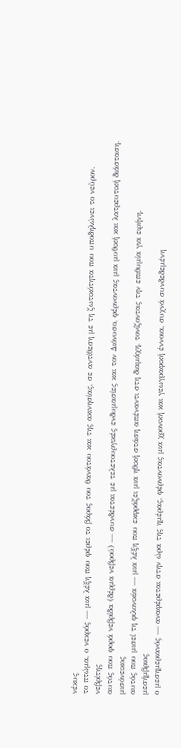νέκυς
το πτώμα, ο νεκρός — μια λέξη που φέρει το βάρος του θανάτου και της ακινησίας, σε αντίθεση με τη ζωτικότητα που υποδηλώνει το νεῦρον.
νεβρίτης
αυτός που φορά νεβρίδα (δέρμα νεβρού) — συνδέεται με τελετουργικές ενδυμασίες και τον Διόνυσο, φέρνοντας μια μυθική και λατρευτική διάσταση.
μισόνεικος
αυτός που μισεί τη φιλονικία — μια λέξη που εκφράζει μια ηθική στάση απέναντι στη διαμάχη, τονίζοντας την επιθυμία για ειρήνη.
μεσήμβριος
ο μεσημεριανός — αναφέρεται στην ώρα της ημέρας, φέρνοντας μια χρονική και γεωγραφική έννοια, συχνά συνδεδεμένη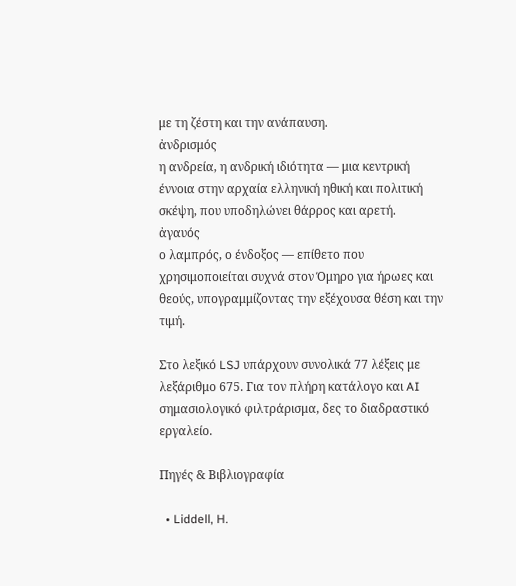με τη ζέστη και την ανάπαυση.
ἀνδρισμός
η ανδρεία, η ανδρική ιδιότητα — μια κεντρική έννοια στην αρχαία ελληνική ηθική και πολιτική σκέψη, που υποδηλώνει θάρρος και αρετή.
ἀγαυός
ο λαμπρός, ο ένδοξος — επίθετο που χρησιμοποιείται συχνά στον Όμηρο για ήρωες και θεούς, υπογραμμίζοντας την εξέχουσα θέση και την τιμή.

Στο λεξικό LSJ υπάρχουν συνολικά 77 λέξεις με λεξάριθμο 675. Για τον πλήρη κατάλογο και AI σημασιολογικό φιλτράρισμα, δες το διαδραστικό εργαλείο.

Πηγές & Βιβλιογραφία

  • Liddell, H.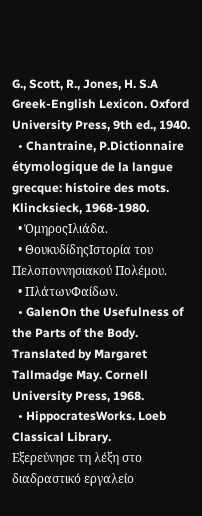G., Scott, R., Jones, H. S.A Greek-English Lexicon. Oxford University Press, 9th ed., 1940.
  • Chantraine, P.Dictionnaire étymologique de la langue grecque: histoire des mots. Klincksieck, 1968-1980.
  • ΌμηροςΙλιάδα.
  • ΘουκυδίδηςΙστορία του Πελοποννησιακού Πολέμου.
  • ΠλάτωνΦαίδων.
  • GalenOn the Usefulness of the Parts of the Body. Translated by Margaret Tallmadge May. Cornell University Press, 1968.
  • HippocratesWorks. Loeb Classical Library.
Εξερεύνησε τη λέξη στο διαδραστικό εργαλείο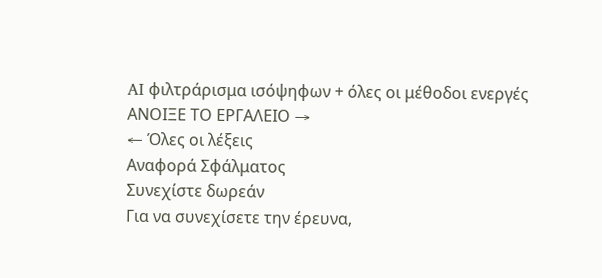AI φιλτράρισμα ισόψηφων + όλες οι μέθοδοι ενεργές
ΑΝΟΙΞΕ ΤΟ ΕΡΓΑΛΕΙΟ →
← Όλες οι λέξεις
Αναφορά Σφάλματος
Συνεχίστε δωρεάν
Για να συνεχίσετε την έρευνα,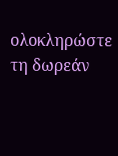ολοκληρώστε τη δωρεάν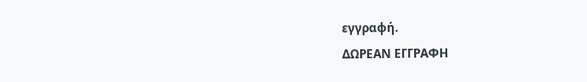εγγραφή.
ΔΩΡΕΑΝ ΕΓΓΡΑΦΗ